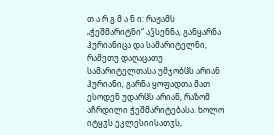თ ა რ გ მ ა ნ ი: რაჟამს „ჭეშმარიტნი“ აჴსენნა, განყარნა ჰურიანიცა და სამარიტელნი, რამეთუ დაღაცათუ სამარიტელთასა უმჯობჱს არიან ჰურიანი, გარნა ყოფადთა მათ ესოდენ უდარჱს არიან, რაზომ აჩრდილი ჭეშმარიტებასა. ხოლო იტყჳს ეკლესიისათჳს,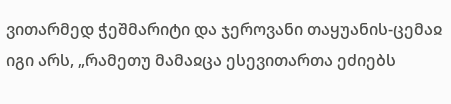ვითარმედ ჭეშმარიტი და ჯეროვანი თაყუანის-ცემაჲ იგი არს, „რამეთუ მამაჲცა ესევითართა ეძიებს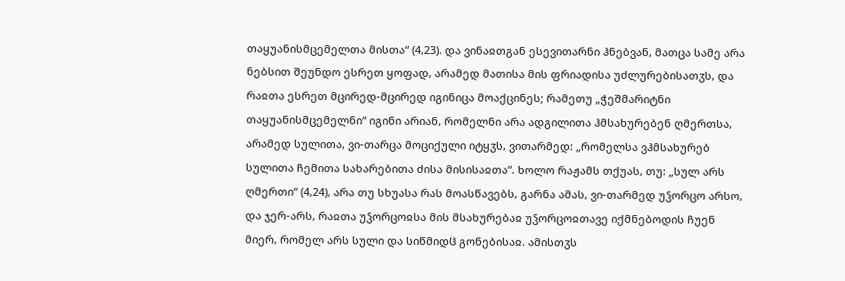თაყუანისმცემელთა მისთა“ (4,23). და ვინაჲთგან ესევითარნი ჰნებვან, მათცა სამე არა ნებსით შეუნდო ესრეთ ყოფად, არამედ მათისა მის ფრიადისა უძლურებისათჳს, და რაჲთა ესრეთ მცირედ-მცირედ იგინიცა მოაქცინეს; რამეთუ „ჭეშმარიტნი თაყუანისმცემელნი“ იგინი არიან, რომელნი არა ადგილითა ჰმსახურებენ ღმერთსა, არამედ სულითა, ვი-თარცა მოციქული იტყჳს, ვითარმედ: „რომელსა ვჰმსახურებ სულითა ჩემითა სახარებითა ძისა მისისაჲთა“. ხოლო რაჟამს თქუას, თუ: „სულ არს ღმერთი“ (4,24), არა თუ სხუასა რას მოასწავებს, გარნა ამას, ვი-თარმედ უჴორცო არსო, და ჯერ-არს, რაჲთა უჴორცოჲსა მის მსახურებაჲ უჴორცოჲთავე იქმნებოდის ჩუენ მიერ, რომელ არს სული და სიწმიდჱ გონებისაჲ. ამისთჳს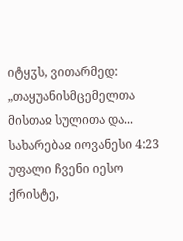იტყჳს, ვითარმედ: „თაყუანისმცემელთა მისთაჲ სულითა და...
სახარებაჲ იოვანესი 4:23
უფალი ჩვენი იესო ქრისტე,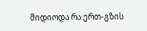მიდიოდა რა ერთ-გზის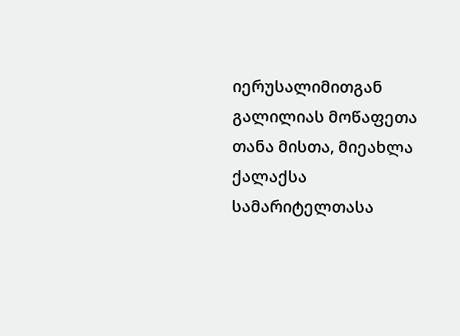იერუსალიმითგან გალილიას მოწაფეთა თანა მისთა, მიეახლა ქალაქსა სამარიტელთასა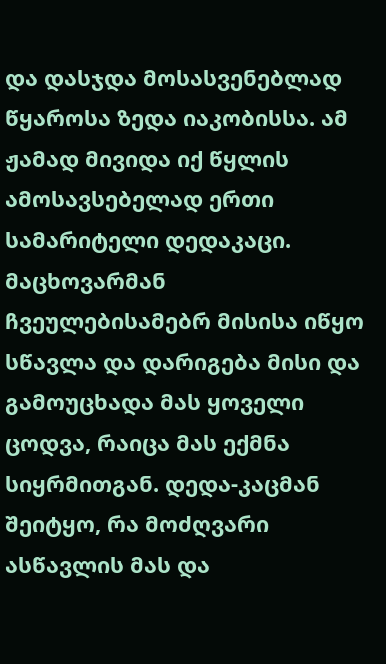და დასჯდა მოსასვენებლად წყაროსა ზედა იაკობისსა. ამ ჟამად მივიდა იქ წყლის ამოსავსებელად ერთი სამარიტელი დედაკაცი. მაცხოვარმან ჩვეულებისამებრ მისისა იწყო სწავლა და დარიგება მისი და გამოუცხადა მას ყოველი ცოდვა, რაიცა მას ექმნა სიყრმითგან. დედა-კაცმან შეიტყო, რა მოძღვარი ასწავლის მას და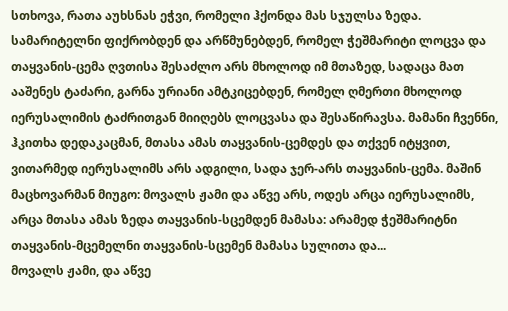სთხოვა, რათა აუხსნას ეჭვი, რომელი ჰქონდა მას სჯულსა ზედა. სამარიტელნი ფიქრობდენ და არწმუნებდენ, რომელ ჭეშმარიტი ლოცვა და თაყვანის-ცემა ღვთისა შესაძლო არს მხოლოდ იმ მთაზედ, სადაცა მათ ააშენეს ტაძარი, გარნა ურიანი ამტკიცებდენ, რომელ ღმერთი მხოლოდ იერუსალიმის ტაძრითგან მიიღებს ლოცვასა და შესაწირავსა. მამანი ჩვენნი, ჰკითხა დედაკაცმან, მთასა ამას თაყვანის-ცემდეს და თქვენ იტყვით, ვითარმედ იერუსალიმს არს ადგილი, სადა ჯერ-არს თაყვანის-ცემა. მაშინ მაცხოვარმან მიუგო: მოვალს ჟამი და აწვე არს, ოდეს არცა იერუსალიმს, არცა მთასა ამას ზედა თაყვანის-სცემდენ მამასა: არამედ ჭეშმარიტნი თაყვანის-მცემელნი თაყვანის-სცემენ მამასა სულითა და...
მოვალს ჟამი, და აწვე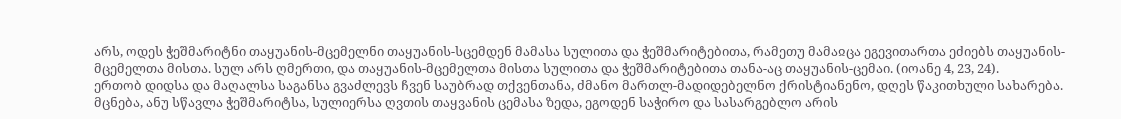არს, ოდეს ჭეშმარიტნი თაყუანის-მცემელნი თაყუანის-სცემდენ მამასა სულითა და ჭეშმარიტებითა, რამეთუ მამაჲცა ეგევითართა ეძიებს თაყუანის-მცემელთა მისთა. სულ არს ღმერთი, და თაყუანის-მცემელთა მისთა სულითა და ჭეშმარიტებითა თანა-აც თაყუანის-ცემაი. (იოანე 4, 23, 24).
ერთობ დიდსა და მაღალსა საგანსა გვაძლევს ჩვენ საუბრად თქვენთანა, ძმანო მართლ-მადიდებელნო ქრისტიანენო, დღეს წაკითხული სახარება. მცნება, ანუ სწავლა ჭეშმარიტსა, სულიერსა ღვთის თაყვანის ცემასა ზედა, ეგოდენ საჭირო და სასარგებლო არის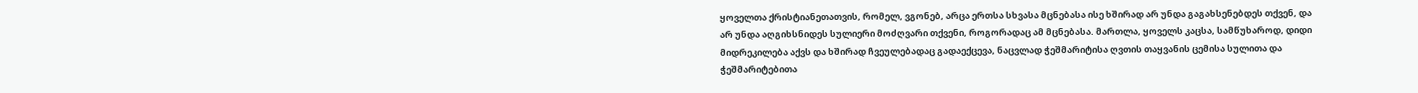ყოველთა ქრისტიანეთათვის, რომელ, ვგონებ, არცა ერთსა სხვასა მცნებასა ისე ხშირად არ უნდა გაგახსენებდეს თქვენ, და არ უნდა აღგიხსნიდეს სულიერი მოძღვარი თქვენი, როგორადაც ამ მცნებასა. მართლა, ყოველს კაცსა, სამწუხაროდ, დიდი მიდრეკილება აქვს და ხშირად ჩვეულებადაც გადაექცევა, ნაცვლად ჭეშმარიტისა ღვთის თაყვანის ცემისა სულითა და ჭეშმარიტებითა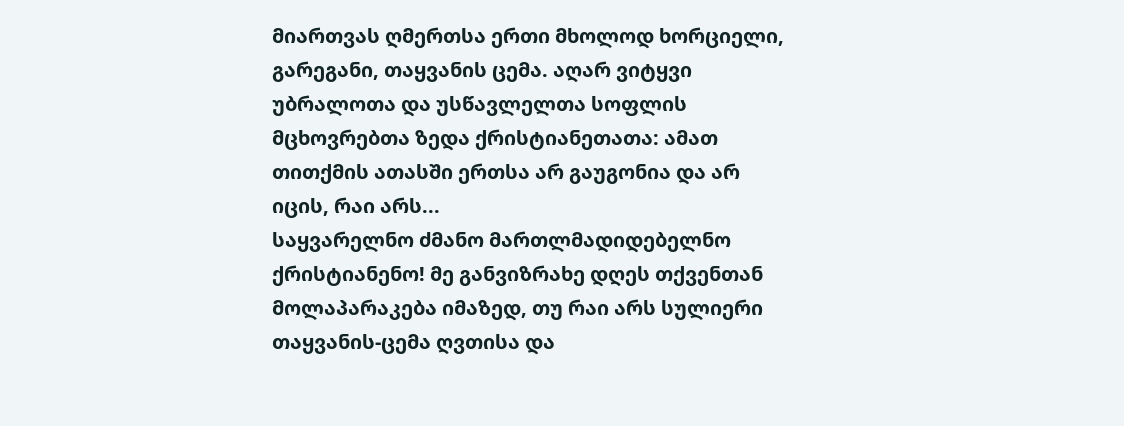მიართვას ღმერთსა ერთი მხოლოდ ხორციელი, გარეგანი, თაყვანის ცემა. აღარ ვიტყვი უბრალოთა და უსწავლელთა სოფლის მცხოვრებთა ზედა ქრისტიანეთათა: ამათ თითქმის ათასში ერთსა არ გაუგონია და არ იცის, რაი არს...
საყვარელნო ძმანო მართლმადიდებელნო ქრისტიანენო! მე განვიზრახე დღეს თქვენთან მოლაპარაკება იმაზედ, თუ რაი არს სულიერი თაყვანის-ცემა ღვთისა და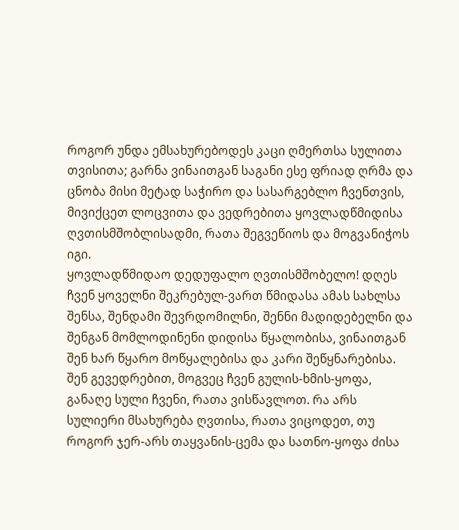როგორ უნდა ემსახურებოდეს კაცი ღმერთსა სულითა თვისითა; გარნა ვინაითგან საგანი ესე ფრიად ღრმა და ცნობა მისი მეტად საჭირო და სასარგებლო ჩვენთვის, მივიქცეთ ლოცვითა და ვედრებითა ყოვლადწმიდისა ღვთისმშობლისადმი, რათა შეგვეწიოს და მოგვანიჭოს იგი.
ყოვლადწმიდაო დედუფალო ღვთისმშობელო! დღეს ჩვენ ყოველნი შეკრებულ-ვართ წმიდასა ამას სახლსა შენსა, შენდამი შევრდომილნი, შენნი მადიდებელნი და შენგან მომლოდინენი დიდისა წყალობისა, ვინაითგან შენ ხარ წყარო მოწყალებისა და კარი შეწყნარებისა. შენ გევედრებით, მოგვეც ჩვენ გულის-ხმის-ყოფა, განაღე სული ჩვენი, რათა ვისწავლოთ. რა არს სულიერი მსახურება ღვთისა, რათა ვიცოდეთ, თუ როგორ ჯერ-არს თაყვანის-ცემა და სათნო-ყოფა ძისა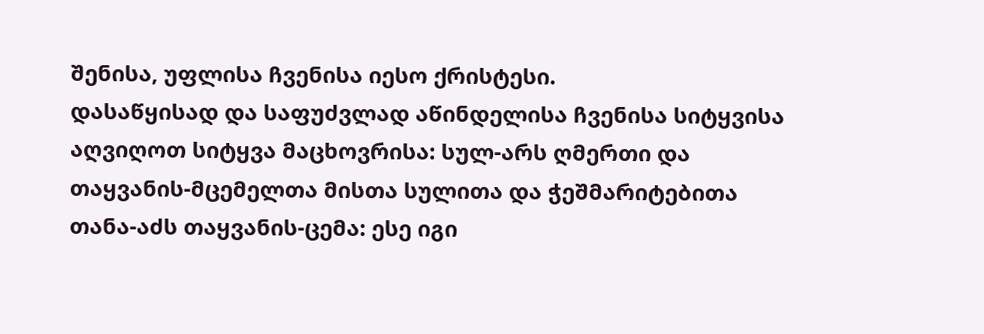შენისა, უფლისა ჩვენისა იესო ქრისტესი.
დასაწყისად და საფუძვლად აწინდელისა ჩვენისა სიტყვისა აღვიღოთ სიტყვა მაცხოვრისა: სულ-არს ღმერთი და თაყვანის-მცემელთა მისთა სულითა და ჭეშმარიტებითა თანა-აძს თაყვანის-ცემა: ესე იგი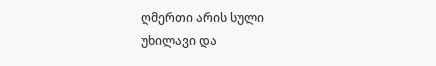ღმერთი არის სული უხილავი და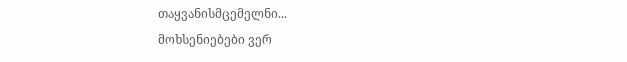თაყვანისმცემელნი...
მოხსენიებები ვერ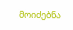მოიძებნა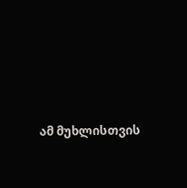ამ მუხლისთვის